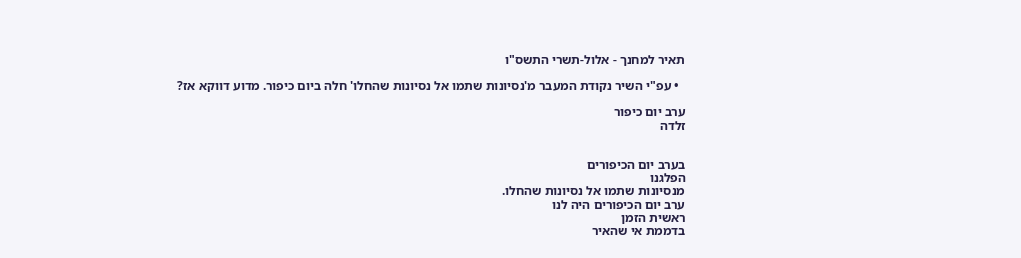תאיר למחנך - אלול-תשרי התשס"ו

  • עפ"י השיר נקודת המעבר מ'נסיונות שתמו אל נסיונות שהחלו' חלה ביום כיפור. מדוע דווקא אז?

ערב יום כיפור
זלדה


בערב יום הכיפורים
הפלגנו
מנסיונות שתמו אל נסיונות שהחלו.
ערב יום הכיפורים היה לנו
ראשית הזמן
בדממת אי שהאיר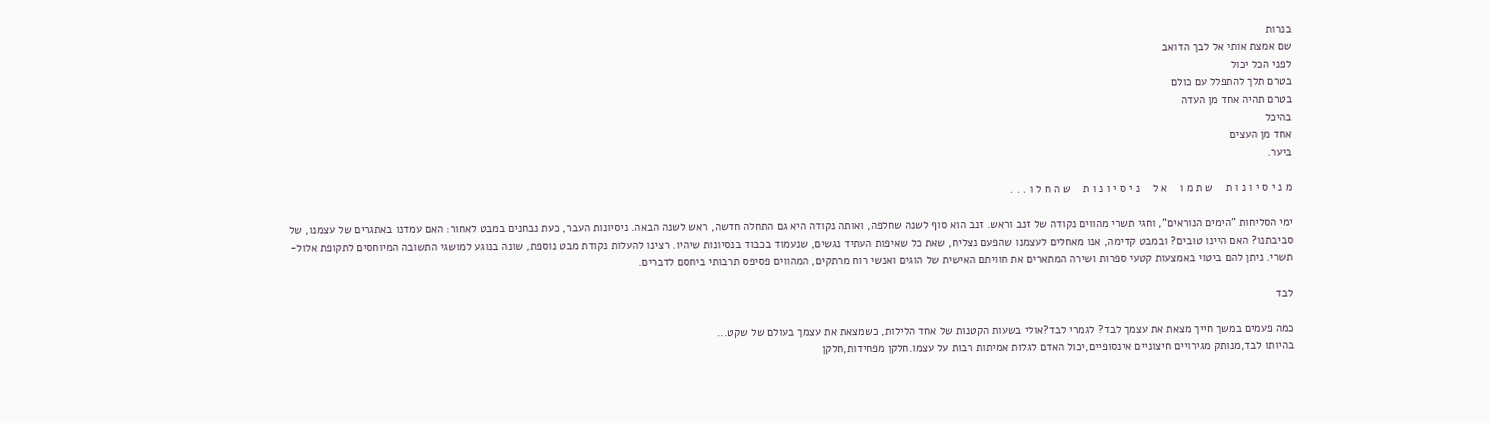בנרות
שם אמצת אותי אל לבך הדואב
לפני הכל יכול
בטרם תלך להתפלל עם כולם
בטרם תהיה אחד מן העדה
בהיכל
אחד מן העצים
ביער.

מ נ י ס י ו נ ו ת    ש ת מ ו    א ל    נ י ס י ו נ ו ת    ש ה ח ל ו . . .

ימי הסליחות "הימים הנוראים", וחגי תשרי מהווים נקודה של זנב וראש. זנב הוא סוף לשנה שחלפה, ואותה נקודה היא גם התחלה חדשה, ראש לשנה הבאה. ניסיונות העבר, כעת נבחנים במבט לאחור: האם עמדנו באתגרים של עצמנו, של סביבתנו? האם היינו טובים? ובמבט קדימה, אנו מאחלים לעצמנו שהפעם נצליח, שאת כל שאיפות העתיד נגשים, שנעמוד בכבוד בנסיונות שיהיו. רצינו להעלות נקודת מבט נוספת, שונה בנוגע למושגי התשובה המיוחסים לתקופת אלול-תשרי. ניתן להם ביטוי באמצעות קטעי ספרות ושירה המתארים את חוויתם האישית של הוגים ואנשי רוח מרתקים, המהווים פסיפס תרבותי ביחסם לדברים.

לבד

כמה פעמים במשך חייך מצאת את עצמך לבד? לגמרי לבד?אולי בשעות הקטנות של אחד הלילות, כשמצאת את עצמך בעולם של שקט...
בהיותו לבד,מנותק מגירויים חיצוניים אינסופיים,יכול האדם לגלות אמיתות רבות על עצמו.חלקן מפחידות,חלקן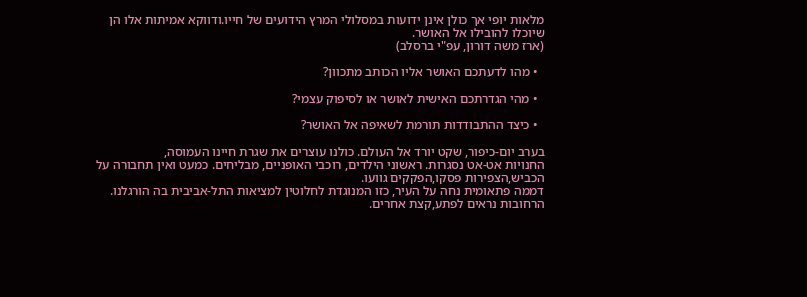מלאות יופי אך כולן אינן ידועות במסלולי המרץ הידועים של חייו.ודווקא אמיתות אלו הן שיוכלו להובילו אל האושר.
(ארז משה דורון, עפ"י ברסלב)

  • מהו לדעתכם האושר אליו הכותב מתכוון?

  • מהי הגדרתכם האישית לאושר או לסיפוק עצמי?

  • כיצד ההתבודדות תורמת לשאיפה אל האושר?

בערב יום-כיפור, שקט יורד אל העולם. כולנו עוצרים את שגרת חיינו העמוסה,
החנויות אט-אט נסגרות. ראשוני הילדים, רוכבי האופניים, מבליחים. כמעט ואין תחבורה על הכביש,הצפירות פסקו,הפקקים גוועו.
דממה פתאומית נחה על העיר, כזו המנוגדת לחלוטין למציאות התל-אביבית בה הורגלנו. הרחובות נראים לפתע,קצת אחרים.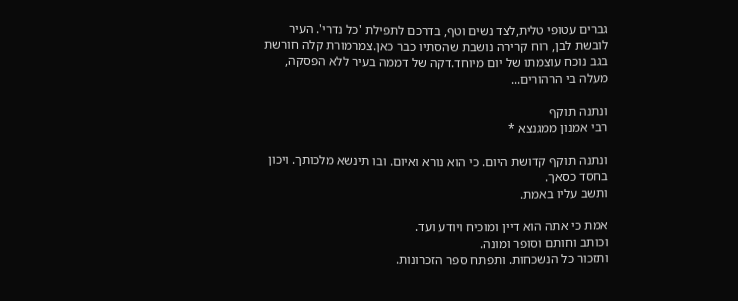גברים עטופי טלית,לצד נשים וטף, בדרכם לתפילת 'כל נדרי'. העיר לובשת לבן, רוח קרירה נושבת שהסתיו כבר כאן.צמרמורת קלה חורשת בגב נוכח עוצמתו של יום מיוחד.דקה של דממה בעיר ללא הפסקה, מעלה בי הרהורים...

ונתנה תוקף
רבי אמנון ממגנצא *

ונתנה תוקף קדושת היום. כי הוא נורא ואיום. ובו תינשא מלכותך. ויכון בחסד כסאך.
ותשב עליו באמת.

אמת כי אתה הוא דיין ומוכיח ויודע ועד.
וכותב וחותם וסופר ומונה.
ותזכור כל הנשכחות. ותפתח ספר הזכרונות.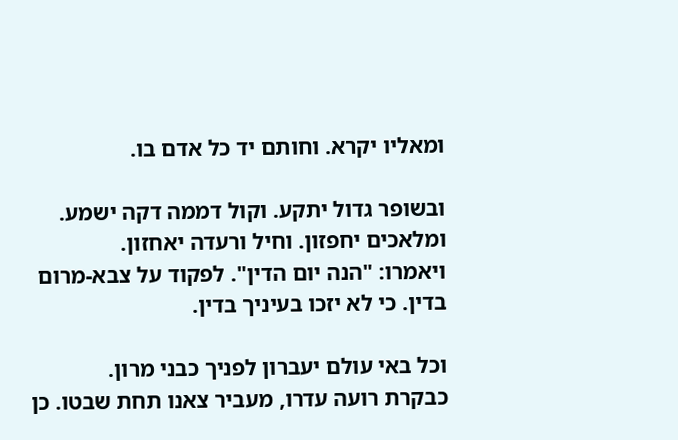ומאליו יקרא. וחותם יד כל אדם בו.

ובשופר גדול יתקע. וקול דממה דקה ישמע.
ומלאכים יחפזון. וחיל ורעדה יאחזון.
ויאמרו: "הנה יום הדין". לפקוד על צבא-מרום בדין. כי לא יזכו בעיניך בדין.

וכל באי עולם יעברון לפניך כבני מרון.
כבקרת רועה עדרו, מעביר צאנו תחת שבטו. כן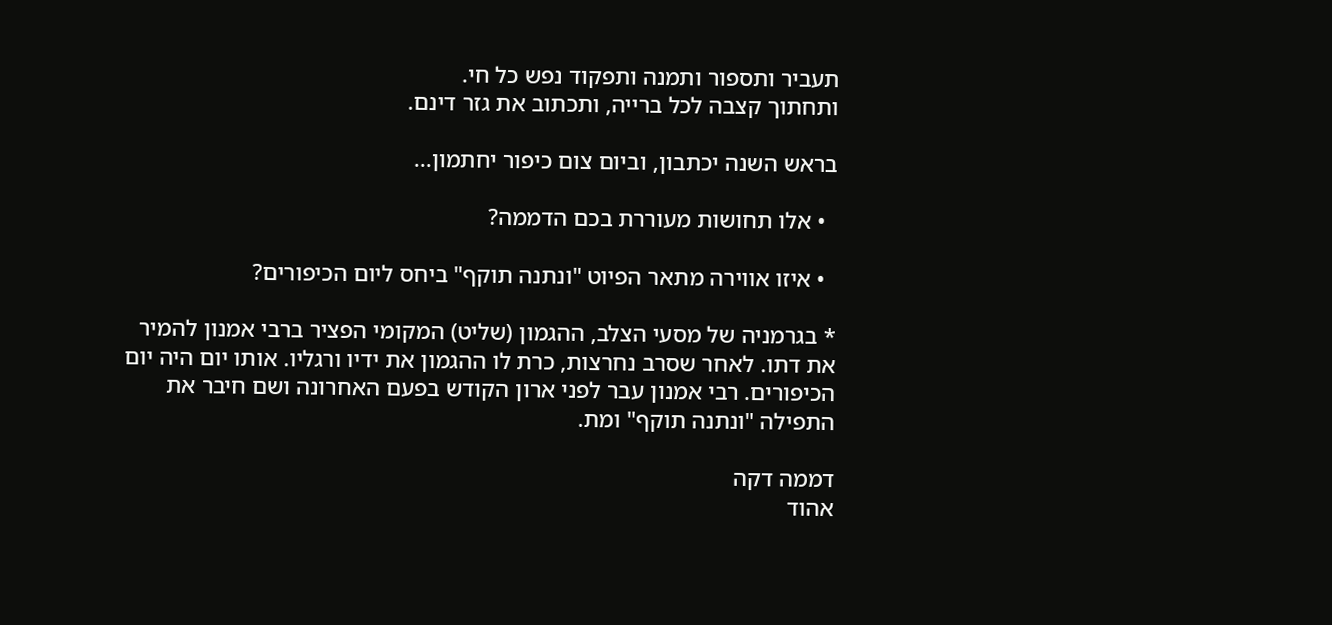תעביר ותספור ותמנה ותפקוד נפש כל חי.
ותחתוך קצבה לכל ברייה, ותכתוב את גזר דינם.

בראש השנה יכתבון, וביום צום כיפור יחתמון...

  • אלו תחושות מעוררת בכם הדממה?

  • איזו אווירה מתאר הפיוט "ונתנה תוקף" ביחס ליום הכיפורים?

* בגרמניה של מסעי הצלב, ההגמון (שליט) המקומי הפציר ברבי אמנון להמיר את דתו. לאחר שסרב נחרצות, כרת לו ההגמון את ידיו ורגליו. אותו יום היה יום הכיפורים. רבי אמנון עבר לפני ארון הקודש בפעם האחרונה ושם חיבר את התפילה "ונתנה תוקף" ומת.

דממה דקה
אהוד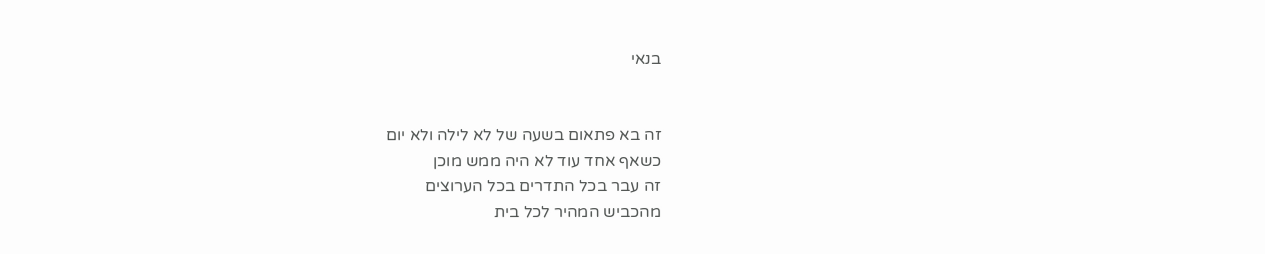בנאי


זה בא פתאום בשעה של לא לילה ולא יום
כשאף אחד עוד לא היה ממש מוכן
זה עבר בכל התדרים בכל הערוצים
מהכביש המהיר לכל בית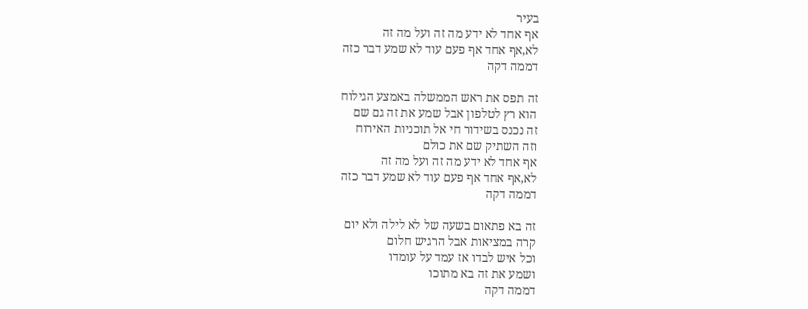בעיר
אף אחד לא ידע מה זה ועל מה זה
לא,אף אחד אף פעם עוד לא שמע דבר כזה
דממה דקה

זה תפס את ראש הממשלה באמצע הגילוח
הוא רץ לטלפון אבל שמע את זה גם שם
זה נכנס בשידור חי אל תוכניות האירוח
וזה השתיק שם את כולם
אף אחד לא ידע מה זה ועל מה זה
לא,אף אחד אף פעם עוד לא שמע דבר כזה
דממה דקה

זה בא פתאום בשעה של לא לילה ולא יום
קרה במציאות אבל הרגיש חלום
וכל איש לבדו אז עמד על עומדו
ושמע את זה בא מתוכו
דממה דקה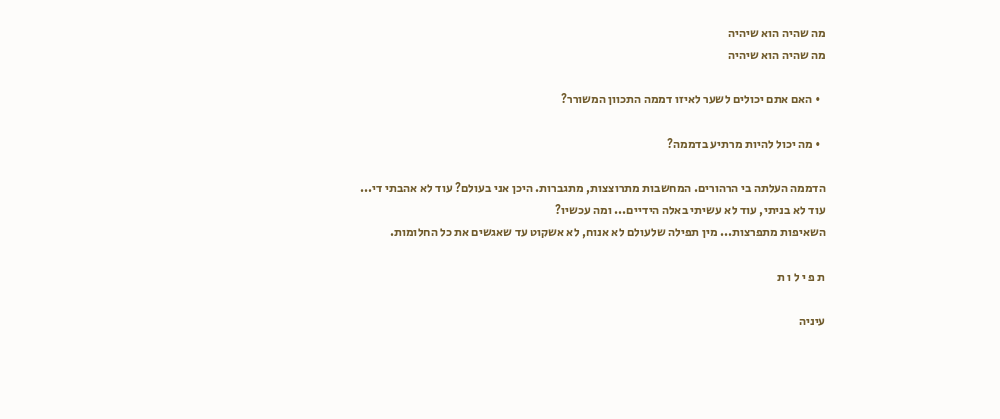מה שהיה הוא שיהיה
מה שהיה הוא שיהיה

  • האם אתם יכולים לשער לאיזו דממה התכוון המשורר?

  • מה יכול להיות מרתיע בדממה?

הדממה העלתה בי הרהורים. המחשבות מתרוצצות, מתגברות. היכן אני בעולם? עוד לא אהבתי די... עוד לא בניתי, עוד לא עשיתי באלה הידיים... ומה עכשיו?
השאיפות מתפרצות... מין תפילה שלעולם לא אנוח, לא אשקוט עד שאגשים את כל החלומות.

ת פ י ל ו ת

עיניה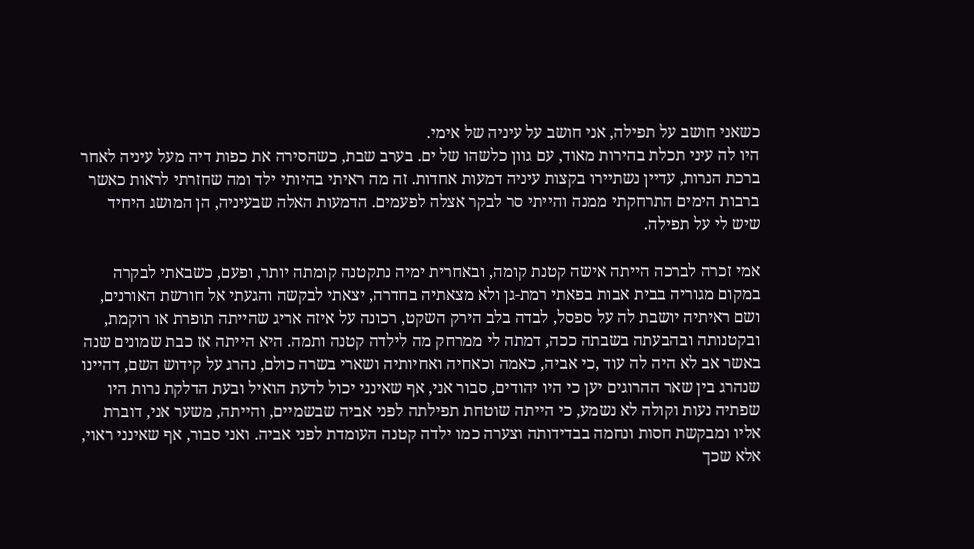כשאני חושב על תפילה, אני חושב על עיניה של אימי.
היו לה עיני תכלת בהירות מאוד, עם גוון כלשהו של ים. בערב שבת, כשהסירה את כפות דיה מעל עיניה לאחר ברכת הנרות, עדיין נשתיירו בקצות עיניה דמעות אחדות. זה מה ראיתי בהיותי ילד ומה שחזרתי לראות כאשר ברבות הימים התרחקתי ממנה והייתי סר לבקר אצלה לפעמים. הדמעות האלה שבעיניה, הן המושג היחיד שיש לי על תפילה.

אמי זכרה לברכה הייתה אישה קטנת קומה, ובאחרית ימיה נתקטנה קומתה יותר, ופעם, כשבאתי לבקרה במקום מגוריה בבית אבות בפאתי רמת-גן ולא מצאתיה בחדרה, יצאתי לבקשה והגעתי אל חורשת האורנים, ושם ראיתיה יושבת לה על ספסל, לבדה בלב הירק השקט, רכונה על איזה אריג שהייתה תופרת או רוקמת, ובקטנותה ובהבעתה בשבתה ככה, דמתה לי ממרחק מה לילדה קטנה ותמה. היא הייתה אז כבת שמונים שנה באשר אב לא היה לה עוד ,כי אביה, כאמה וכאחיה ואחיותיה ושארי בשרה כולם, נהרג על קידוש השם, דהיינו שנהרג בין שאר ההרוגים יען כי היו יהודים, סבור אני, אף שאינני יכול לדעת הואיל ובעת הדלקת נרות היו שפתיה נעות וקולה לא נשמע, כי הייתה שוטחת תפילתה לפני אביה שבשמיים, והייתה, משער אני, דוברת אליו ומבקשת חסות ונחמה בבדידותה וצערה כמו ילדה קטנה העומדת לפני אביה. ואני סבור, אף שאינני ראוי, אלא שכך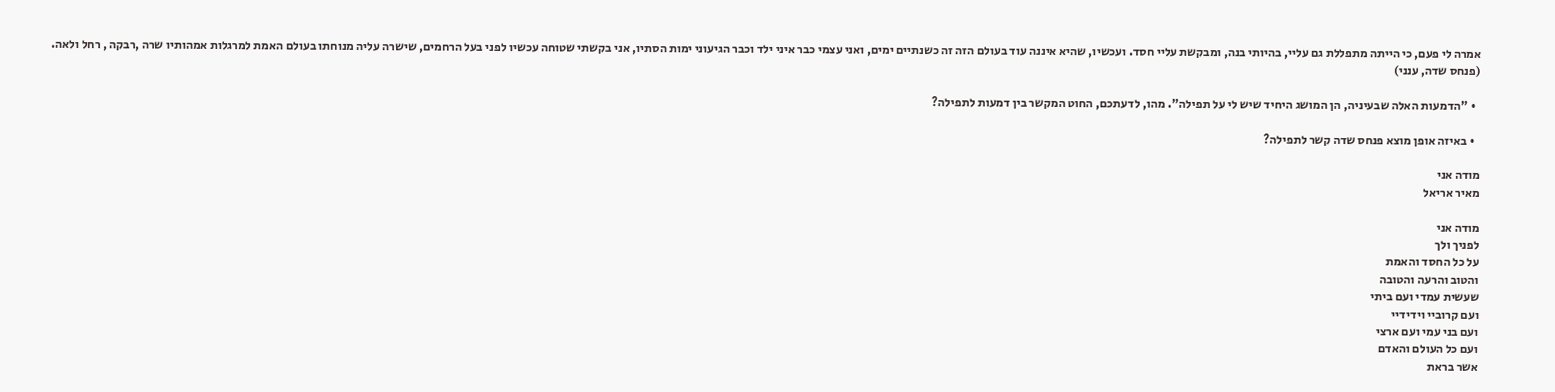אמרה לי פעם, כי הייתה מתפללת גם עליי, בהיותי בנה, ומבקשת עליי חסד. ועכשיו, שהיא איננה עוד בעולם הזה זה כשנתיים ימים, ואני עצמי כבר איני ילד וכבר הגיעוני ימות הסתיו, אני בקשתי שטוחה עכשיו לפני בעל הרחמים, שישרה עליה מנוחתו בעולם האמת למרגלות אמהותיו שרה ,רבקה , רחל ולאה.
(פנחס שדה, ענני)

  • "הדמעות האלה שבעיניה, הן המושג היחיד שיש לי על תפילה". מהו, לדעתכם, החוט המקשר בין דמעות לתפילה?

  • באיזה אופן מוצא פנחס שדה קשר לתפילה?

מודה אני
מאיר אריאל

מודה אני
לפניך ולך
על כל החסד והאמת
והטוב והרעה והטובה
שעשית עמדי ועם ביתי
ועם קרוביי וידידיי
ועם בני עמי ועם ארצי
ועם כל העולם והאדם
אשר בראת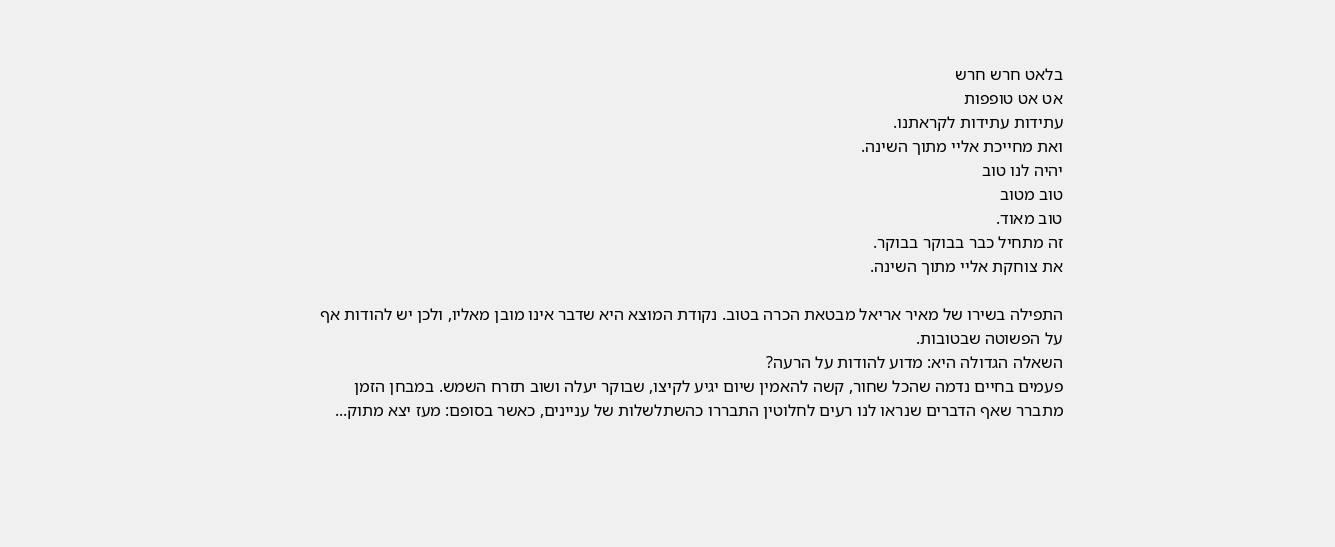בלאט חרש חרש
אט אט טופפות
עתידות עתידות לקראתנו.
ואת מחייכת אליי מתוך השינה.
יהיה לנו טוב
טוב מטוב
טוב מאוד.
זה מתחיל כבר בבוקר בבוקר.
את צוחקת אליי מתוך השינה.

התפילה בשירו של מאיר אריאל מבטאת הכרה בטוב. נקודת המוצא היא שדבר אינו מובן מאליו, ולכן יש להודות אף על הפשוטה שבטובות.
השאלה הגדולה היא: מדוע להודות על הרעה?
פעמים בחיים נדמה שהכל שחור, קשה להאמין שיום יגיע לקיצו, שבוקר יעלה ושוב תזרח השמש. במבחן הזמן מתברר שאף הדברים שנראו לנו רעים לחלוטין התבררו כהשתלשלות של עניינים, כאשר בסופם: מעז יצא מתוק...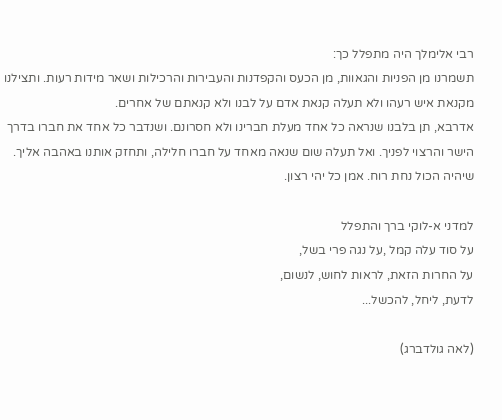רבי אלימלך היה מתפלל כך:
תשמרנו מן הפניות והגאוות, מן הכעס והקפדנות והעבירות והרכילות ושאר מידות רעות. ותצילנו מקנאת איש רעהו ולא תעלה קנאת אדם על לבנו ולא קנאתם של אחרים.
אדרבא, תן בלבנו שנראה כל אחד מעלת חברינו ולא חסרונם. ושנדבר כל אחד את חברו בדרך הישר והרצוי לפניך. ואל תעלה שום שנאה מאחד על חברו חלילה, ותחזק אותנו באהבה אליך. שיהיה הכול נחת רוח. אמן כל יהי רצון.

למדני א-לוקי ברך והתפלל
על סוד עלה קמל ,על נגה פרי בשל,
על החרות הזאת, לראות לחוש, לנשום,
לדעת, ליחל, להכשל...

(לאה גולדברג)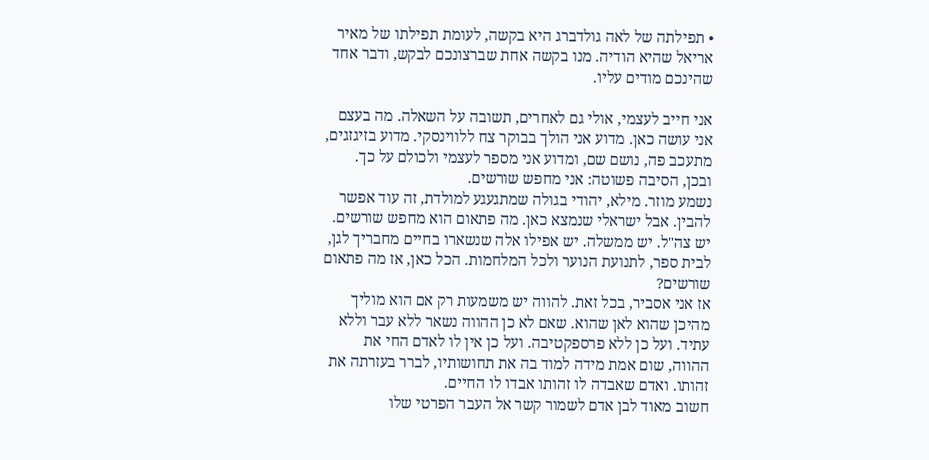• תפילתה של לאה גולדברג היא בקשה, לעומת תפילתו של מאיר אריאל שהיא הודיה. מנו בקשה אחת שברצונכם לבקש, ודבר אחד שהינכם מודים עליו.

אני חייב לעצמי, אולי גם לאחרים, תשובה על השאלה. מה בעצם אני עושה כאן. מדוע אני הולך בבוקר צח ללווינסקי. מדוע בזיגזגים, מתעכב פה, נושם שם, ומדוע אני מספר לעצמי ולכולם על כך. ובכן, הסיבה פשוטה: אני מחפש שורשים.
נשמע מוזר. מילא, יהודי בגולה שמתגעגע למולדת, זה עוד אפשר להבין. אבל ישראלי שנמצא כאן. מה פתאום הוא מחפש שורשים. יש צה"ל. יש ממשלה. יש אפילו אלה שנשארו בחיים מחבריך לגן, לבית ספר, לתנועת הנוער ולכל המלחמות. הכל כאן, אז מה פתאום שורשים?
אז אני אסביר, בכל זאת. להווה יש משמעות רק אם הוא מוליך מהיכן שהוא לאן שהוא. שאם לא כן ההווה נשאר ללא עבר וללא עתיד. ועל כן ללא פרספקטיבה. ועל כן אין לו לאדם החי את ההווה, שום אמת מידה למוד בה את תחושותיו, לברר בעזרתה את זהותו. ואדם שאבדה לו זהותו אבדו לו החיים.
חשוב מאוד לבן אדם לשמור קשר אל העבר הפרטי שלו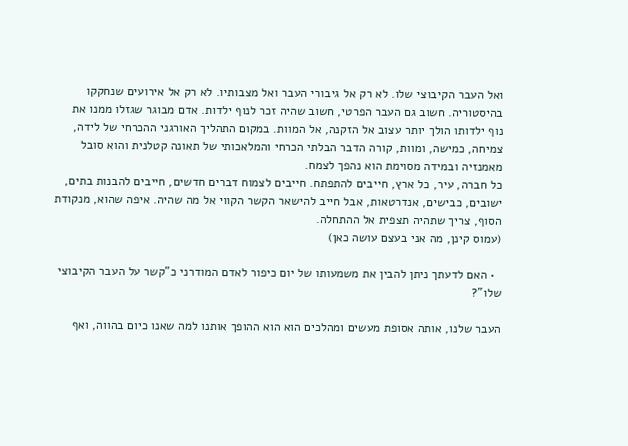ואל העבר הקיבוצי שלו. לא רק אל גיבורי העבר ואל מצבותיו. לא רק אל אירועים שנחקקו בהיסטוריה. חשוב גם העבר הפרטי, חשוב שהיה זכר לנוף ילדות. אדם מבוגר שגזלו ממנו את נוף ילדותו הולך יותר עצוב אל הזקנה, אל המוות. במקום התהליך האורגני ההכרחי של לידה, צמיחה, כמישה, ומוות, קורה הדבר הבלתי הכרחי והמלאכותי של תאונה קטלנית והוא סובל מאמנזיה ובמידה מסוימת הוא נהפך לצמח.
כל חברה, עיר, כל ארץ, חייבים להתפתח. חייבים לצמוח דברים חדשים, חייבים להבנות בתים, ישובים, כבישים, אנדרטאות, אבל חייב להישאר הקשר הקווי אל מה שהיה. איפה שהוא, מנקודת הסוף, צריך שתהיה תצפית אל ההתחלה.
(עמוס קינן, מה אני בעצם עושה כאן)

  • האם לדעתך ניתן להבין את משמעותו של יום כיפור לאדם המודרני כ"קשר על העבר הקיבוצי שלו"?

העבר שלנו, אותה אסופת מעשים ומהלכים הוא הוא ההופך אותנו למה שאנו כיום בהווה, ואף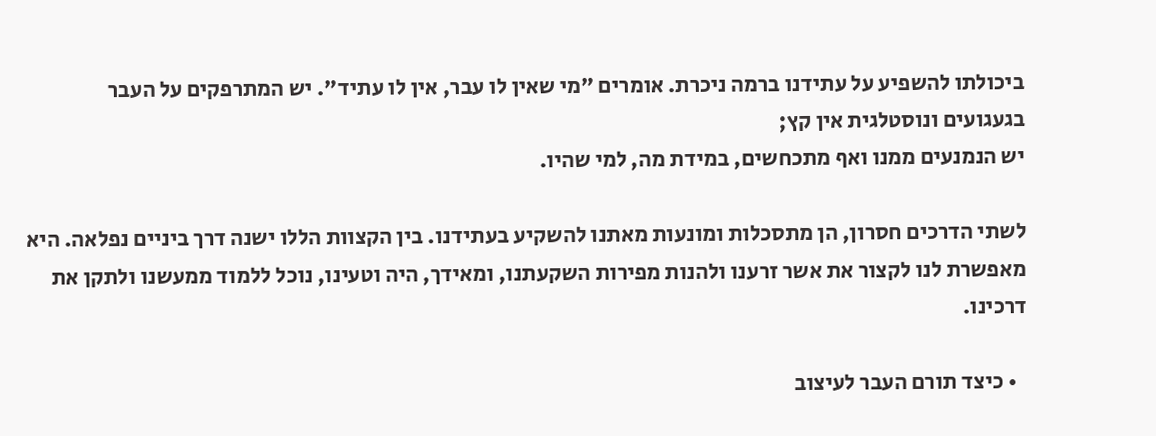ביכולתו להשפיע על עתידנו ברמה ניכרת. אומרים "מי שאין לו עבר, אין לו עתיד". יש המתרפקים על העבר בגעגועים ונוסטלגית אין קץ;
יש הנמנעים ממנו ואף מתכחשים, במידת מה, למי שהיו.

לשתי הדרכים חסרון, הן מתסכלות ומונעות מאתנו להשקיע בעתידנו. בין הקצוות הללו ישנה דרך ביניים נפלאה. היא מאפשרת לנו לקצור את אשר זרענו ולהנות מפירות השקעתנו, ומאידך, היה וטעינו, נוכל ללמוד ממעשנו ולתקן את דרכינו.

  • כיצד תורם העבר לעיצוב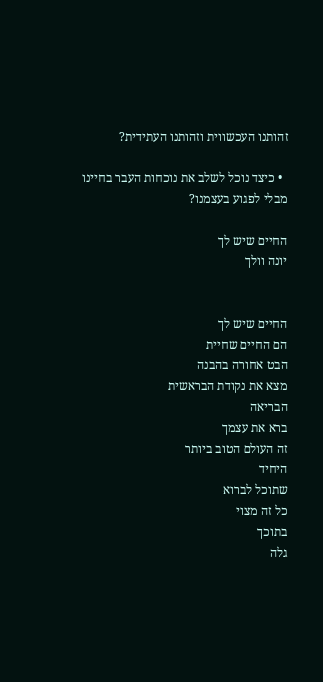זהותנו העכשווית וזהותנו העתידית?

  • כיצד נוכל לשלב את נוכחות העבר בחיינו מבלי לפגוע בעצמנו?

החיים שיש לך
יונה וולך


החיים שיש לך
הם החיים שחיית
הבט אחורה בהבנה
מצא את נקודת הבראשית
הבריאה
ברא את עצמך
זה העולם הטוב ביותר
היחיד
שתוכל לברוא
כל זה מצוי
בתוכך
גלה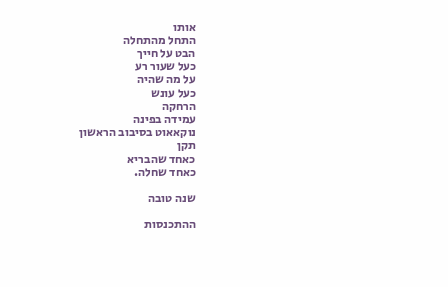אותו
התחל מהתחלה
הבט על חייך
כעל שעור רע
על מה שהיה
כעל עונש
הרחקה
עמידה בפינה
נוקאאוט בסיבוב הראשון
תקן
כאחד שהבריא
כאחד שחלה.

שנה טובה

ההתכנסות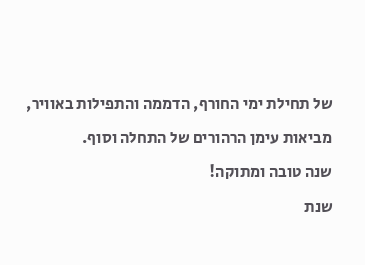של תחילת ימי החורף, הדממה והתפילות באוויר, מביאות עימן הרהורים של התחלה וסוף.
שנה טובה ומתוקה!
שנת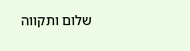שלום ותקווה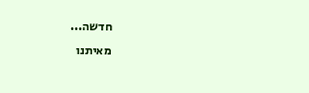חדשה...
מאיתנו